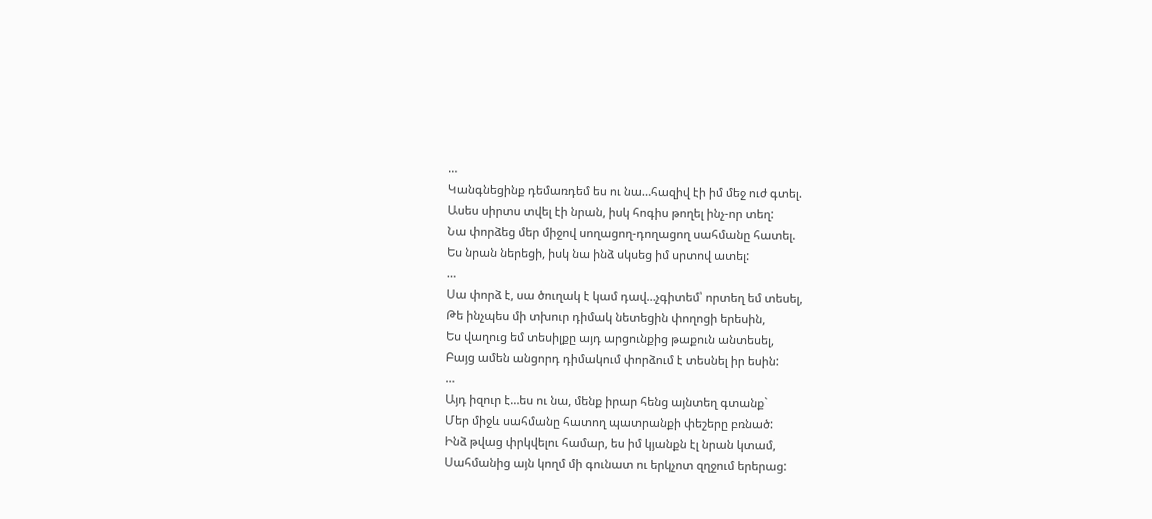…
Կանգնեցինք դեմառդեմ ես ու նա…հազիվ էի իմ մեջ ուժ գտել.
Ասես սիրտս տվել էի նրան, իսկ հոգիս թողել ինչ-որ տեղ:
Նա փորձեց մեր միջով սողացող-դողացող սահմանը հատել.
Ես նրան ներեցի, իսկ նա ինձ սկսեց իմ սրտով ատել:
…
Սա փորձ է, սա ծուղակ է կամ դավ…չգիտեմ՝ որտեղ եմ տեսել,
Թե ինչպես մի տխուր դիմակ նետեցին փողոցի երեսին,
Ես վաղուց եմ տեսիլքը այդ արցունքից թաքուն անտեսել,
Բայց ամեն անցորդ դիմակում փորձում է տեսնել իր եսին:
…
Այդ իզուր է…ես ու նա, մենք իրար հենց այնտեղ գտանք`
Մեր միջև սահմանը հատող պատրանքի փեշերը բռնած:
Ինձ թվաց փրկվելու համար, ես իմ կյանքն էլ նրան կտամ,
Սահմանից այն կողմ մի գունատ ու երկչոտ զղջում երերաց: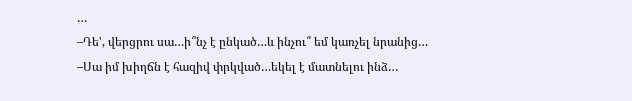…
–Դե', վերցրու սա…ի՞նչ է ընկած…և ինչու՞ եմ կառչել նրանից…
–Սա իմ խիղճն է հազիվ փրկված…եկել է մատնելու ինձ…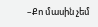–Քո մասին չեմ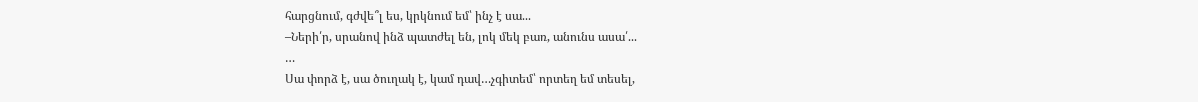հարցնում, գժվե՞լ ես, կրկնում եմ՝ ինչ է սա...
–Ների՛ր, սրանով ինձ պատժել են, լոկ մեկ բառ, անունս ասա՛...
…
Սա փորձ է, սա ծուղակ է, կամ դավ…չգիտեմ՝ որտեղ եմ տեսել,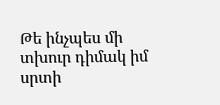Թե ինչպես մի տխուր դիմակ իմ սրտի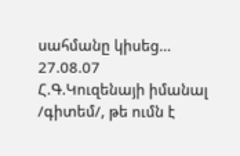սահմանը կիսեց…
27.08.07
Հ.Գ.Կուզենայի իմանալ /գիտեմ/, թե ումն է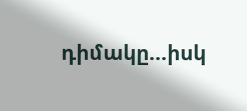դիմակը...իսկ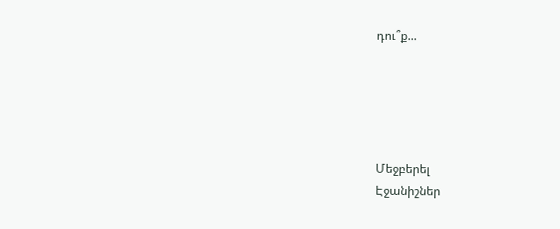դու՞ք...





Մեջբերել
Էջանիշներ